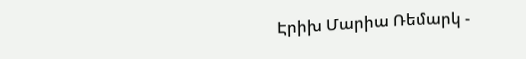Էրիխ Մարիա Ռեմարկ -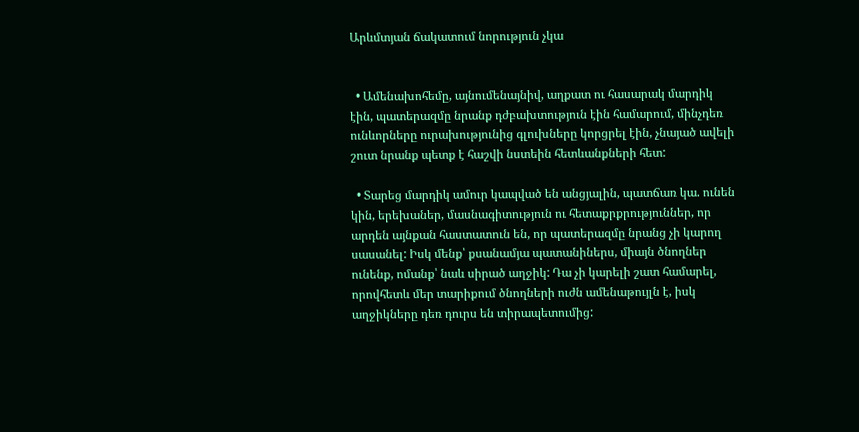Արևմտյան ճակատում նորություն չկա


  • Ամենախոհեմը, այնումենայնիվ, աղքատ ու հասարակ մարդիկ էին, պատերազմը նրանք դժբախտություն էին համարում, մինչդեռ ունևորները ուրախությունից գլուխները կորցրել էին, չնայած ավելի շուտ նրանք պետք է հաշվի նստեին հետևանքների հետ:

  • Տարեց մարդիկ ամուր կապված են անցյալին, պատճառ կա. ունեն կին, երեխաներ, մասնագիտություն ու հետաքրքրություններ, որ արդեն այնքան հաստատուն են, որ պատերազմը նրանց չի կարող սասանել: Իսկ մենք՝ քսանամյա պատանիներս, միայն ծնողներ ունենք, ոմանք՝ նաև սիրած աղջիկ: Դա չի կարելի շատ համարել, որովհետև մեր տարիքում ծնողների ուժն ամենաթույլն է, իսկ աղջիկները դեռ դուրս են տիրապետումից: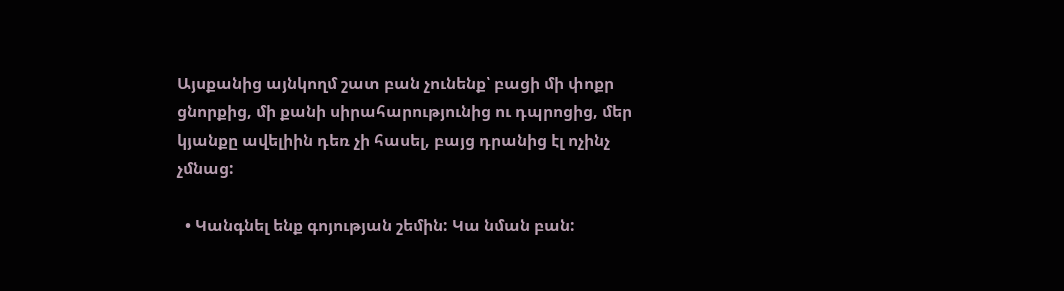Այսքանից այնկողմ շատ բան չունենք՝ բացի մի փոքր ցնորքից, մի քանի սիրահարությունից ու դպրոցից, մեր կյանքը ավելիին դեռ չի հասել, բայց դրանից էլ ոչինչ չմնաց:

  • Կանգնել ենք գոյության շեմին: Կա նման բան: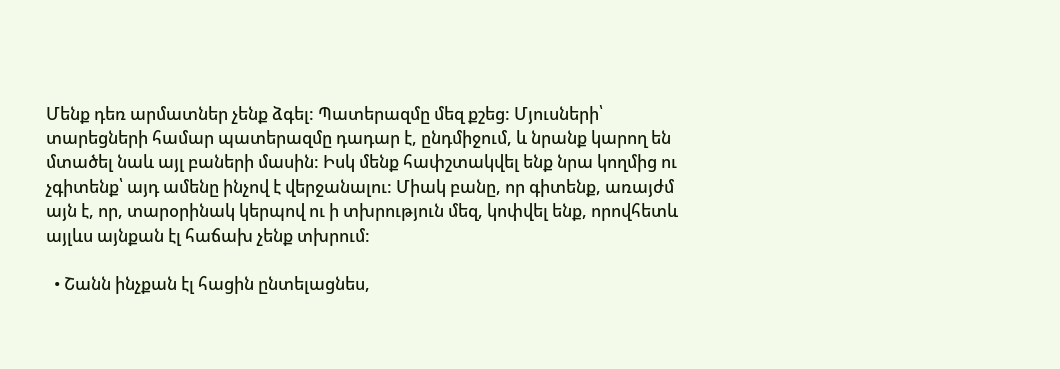Մենք դեռ արմատներ չենք ձգել: Պատերազմը մեզ քշեց: Մյուսների՝ տարեցների համար պատերազմը դադար է, ընդմիջում, և նրանք կարող են մտածել նաև այլ բաների մասին: Իսկ մենք հափշտակվել ենք նրա կողմից ու չգիտենք՝ այդ ամենը ինչով է վերջանալու: Միակ բանը, որ գիտենք, առայժմ այն է, որ, տարօրինակ կերպով ու ի տխրություն մեզ, կոփվել ենք, որովհետև այլևս այնքան էլ հաճախ չենք տխրում:

  • Շանն ինչքան էլ հացին ընտելացնես,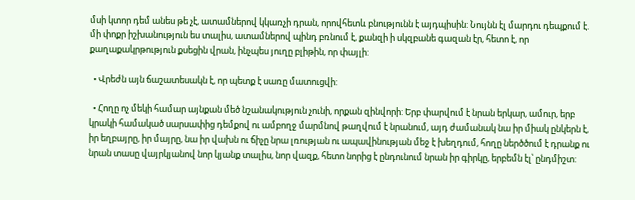մսի կտոր դեմ անես թե չէ, ատամներով կկառչի դրան, որովհետև բնությունն է այդպիսին: Նույնն էլ մարդու դեպքում է. մի փոքր իշխանություն ես տալիս, ատամներով պինդ բռնում է, քանզի ի սկզբանե գազան էր, հետո է, որ քաղաքակրթություն քսեցին վրան, ինչպես յուղը բլիթին, որ փայլի:

  • Վրեժն այն ճաշատեսակն է, որ պետք է սառը մատուցվի:

  • Հողը ոչ մեկի համար այնքան մեծ նշանակություն չունի, որքան զինվորի: Երբ փարվում է նրան երկար, ամուր, երբ կրակի համակած սարսափից դեմքով ու ամբողջ մարմնով թաղվում է նրանում, այդ ժամանակ նա իր միակ ընկերն է, իր եղբայրը, իր մայրը, նա իր վախն ու ճիչը նրա լռության ու ապավինության մեջ է խեղդում, հողը ներծծում է դրանք ու նրան տասը վայրկյանով նոր կյանք տալիս, նոր վազք, հետո նորից է ընդունում նրան իր գիրկը, երբեմն էլ՝ ընդմիշտ: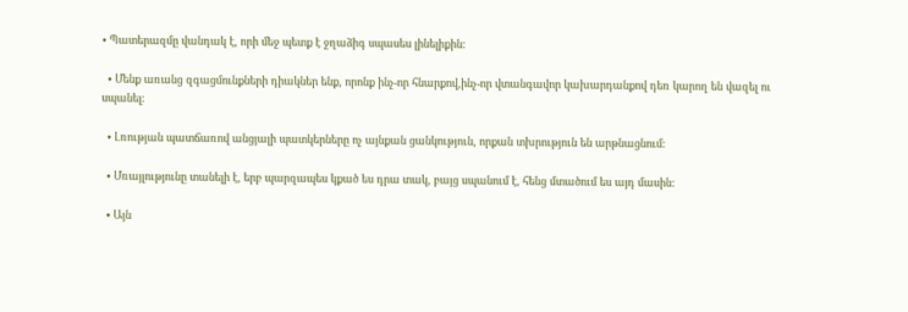• Պատերազմը վանդակ է, որի մեջ պետք է ջղաձիգ սպասես լինելիքին:

  • Մենք առանց զգացմունքների դիակներ ենք, որոնք ինչ-որ հնարքով,ինչ-որ վտանգավոր կախարդանքով դեռ կարող են վազել ու սպանել:

  • Լռության պատճառով անցյալի պատկերները ոչ այնքան ցանկություն, որքան տխրություն են արթնացնում:

  • Մռայլությունը տանելի է, երբ պարզապես կքած ես դրա տակ, բայց սպանում է, հենց մտածում ես այդ մասին:

  • Այն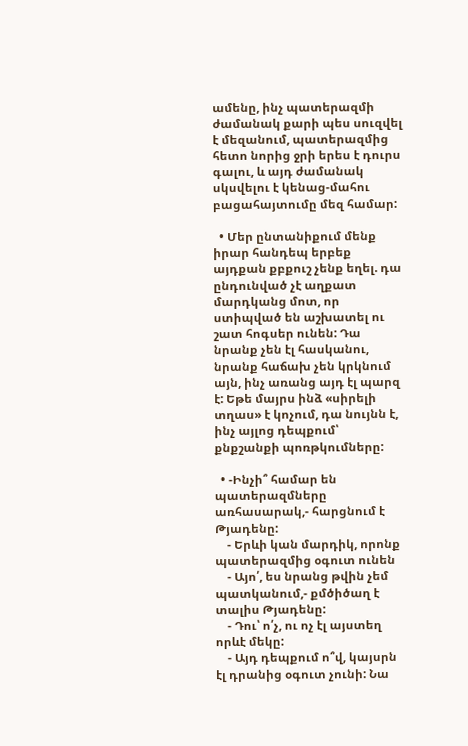ամենը, ինչ պատերազմի ժամանակ քարի պես սուզվել է մեզանում, պատերազմից հետո նորից ջրի երես է դուրս գալու, և այդ ժամանակ սկսվելու է կենաց-մահու բացահայտումը մեզ համար:

  • Մեր ընտանիքում մենք իրար հանդեպ երբեք այդքան քբքուշ չենք եղել. դա ընդունված չէ աղքատ մարդկանց մոտ, որ ստիպված են աշխատել ու շատ հոգսեր ունեն: Դա նրանք չեն էլ հասկանու, նրանք հաճախ չեն կրկնում այն, ինչ առանց այդ էլ պարզ է: Եթե մայրս ինձ «սիրելի տղաս» է կոչում, դա նույնն է, ինչ այլոց դեպքում՝ քնքշանքի պոռթկումները:

  • -Ինչի՞ համար են պատերազմները առհասարակ,- հարցնում է Թյադենը:
    - Երևի կան մարդիկ, որոնք պատերազմից օգուտ ունեն
    - Այո՛, ես նրանց թվին չեմ պատկանում,- քմծիծաղ է տալիս Թյադենը:
    - Դու՝ ո՛չ, ու ոչ էլ այստեղ որևէ մեկը:
    - Այդ դեպքում ո՞վ, կայսրն էլ դրանից օգուտ չունի: Նա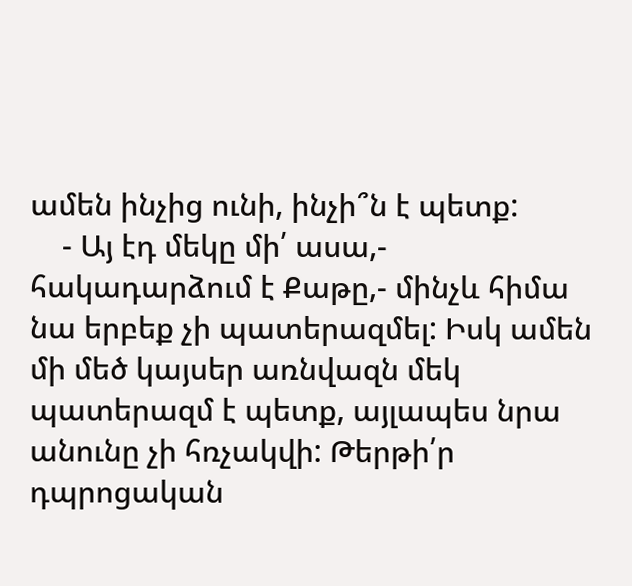ամեն ինչից ունի, ինչի՞ն է պետք:
    - Այ էդ մեկը մի՛ ասա,- հակադարձում է Քաթը,- մինչև հիմա նա երբեք չի պատերազմել: Իսկ ամեն մի մեծ կայսեր առնվազն մեկ պատերազմ է պետք, այլապես նրա անունը չի հռչակվի: Թերթի՛ր դպրոցական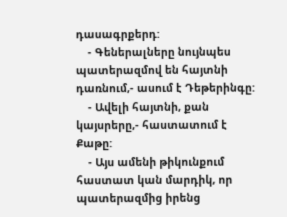դասագրքերդ:
    - Գեներալները նույնպես պատերազմով են հայտնի դառնում,- ասում է Դեթերինգը:
    - Ավելի հայտնի, քան կայսրերը,- հաստատում է Քաթը:
    - Այս ամենի թիկունքում հաստատ կան մարդիկ, որ պատերազմից իրենց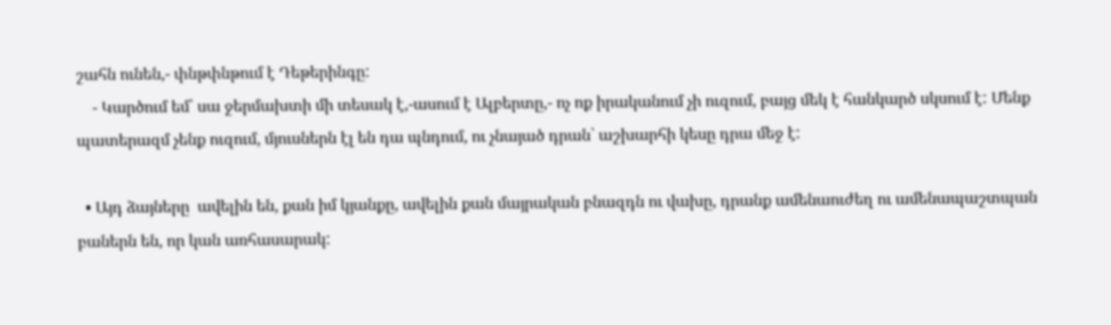շահն ունեն,- փնթփնթում է Դեթերինգը:
    - Կարծում եմ՝ սա ջերմախտի մի տեսակ է,-ասում է Ալբերտը,- ոչ ոք իրականում չի ուզում, բայց մեկ է հանկարծ սկսում է: Մենք պատերազմ չենք ուզում, մյուսներն էլ են դա պնդում, ու չնայած դրան՝ աշխարհի կեսը դրա մեջ է:

  • Այդ ձայները  ավելին են, քան իմ կյանքը, ավելին քան մայրական բնազդն ու վախը, դրանք ամենաուժեղ ու ամենապաշտպան բաներն են, որ կան առհասարակ: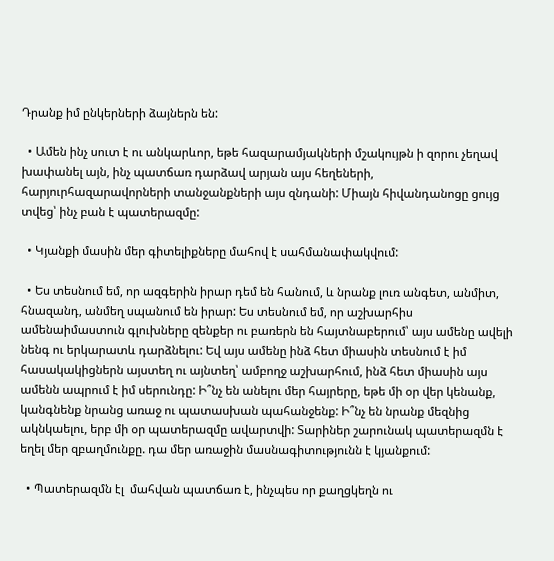Դրանք իմ ընկերների ձայներն են:

  • Ամեն ինչ սուտ է ու անկարևոր, եթե հազարամյակների մշակույթն ի զորու չեղավ խափանել այն, ինչ պատճառ դարձավ արյան այս հեղեների, հարյուրհազարավորների տանջանքների այս զնդանի: Միայն հիվանդանոցը ցույց տվեց՝ ինչ բան է պատերազմը:

  • Կյանքի մասին մեր գիտելիքները մահով է սահմանափակվում:

  • Ես տեսնում եմ, որ ազգերին իրար դեմ են հանում, և նրանք լուռ անգետ, անմիտ, հնազանդ, անմեղ սպանում են իրար: Ես տեսնում եմ, որ աշխարհիս ամենաիմաստուն գլուխները զենքեր ու բառերն են հայտնաբերում՝ այս ամենը ավելի նենգ ու երկարատև դարձնելու: Եվ այս ամենը ինձ հետ միասին տեսնում է իմ հասակակիցներն այստեղ ու այնտեղ՝ ամբողջ աշխարհում, ինձ հետ միասին այս ամենն ապրում է իմ սերունդը: Ի՞նչ են անելու մեր հայրերը, եթե մի օր վեր կենանք, կանգնենք նրանց առաջ ու պատասխան պահանջենք: Ի՞նչ են նրանք մեզնից ակնկաելու, երբ մի օր պատերազմը ավարտվի: Տարիներ շարունակ պատերազմն է եղել մեր զբաղմունքը. դա մեր առաջին մասնագիտությունն է կյանքում:

  • Պատերազմն էլ  մահվան պատճառ է, ինչպես որ քաղցկեղն ու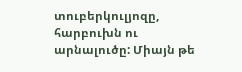տուբերկուլյոզը, հարբուխն ու արնալուծը: Միայն թե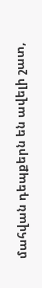մահվան դեպքերն են ավելի շատ,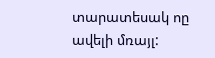տարատեսակ ոը ավելի մռայլ: